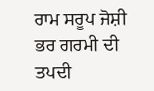ਰਾਮ ਸਰੂਪ ਜੋਸ਼ੀ
ਭਰ ਗਰਮੀ ਦੀ ਤਪਦੀ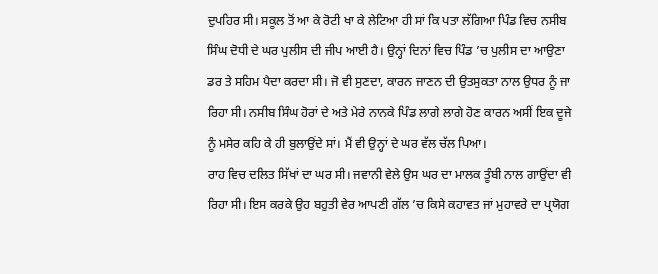ਦੁਪਹਿਰ ਸੀ। ਸਕੂਲ ਤੋਂ ਆ ਕੇ ਰੋਟੀ ਖਾ ਕੇ ਲੇਟਿਆ ਹੀ ਸਾਂ ਕਿ ਪਤਾ ਲੱਗਿਆ ਪਿੰਡ ਵਿਚ ਨਸੀਬ ਸਿੰਘ ਦੋਧੀ ਦੇ ਘਰ ਪੁਲੀਸ ਦੀ ਜੀਪ ਆਈ ਹੈ। ਉਨ੍ਹਾਂ ਦਿਨਾਂ ਵਿਚ ਪਿੰਡ ’ਚ ਪੁਲੀਸ ਦਾ ਆਉਣਾ ਡਰ ਤੇ ਸਹਿਮ ਪੈਦਾ ਕਰਦਾ ਸੀ। ਜੋ ਵੀ ਸੁਣਦਾ, ਕਾਰਨ ਜਾਣਨ ਦੀ ਉਤਸੁਕਤਾ ਨਾਲ ਉਧਰ ਨੂੰ ਜਾ ਰਿਹਾ ਸੀ। ਨਸੀਬ ਸਿੰਘ ਹੋਰਾਂ ਦੇ ਅਤੇ ਮੇਰੇ ਨਾਨਕੇ ਪਿੰਡ ਲਾਗੇ ਲਾਗੇ ਹੋਣ ਕਾਰਨ ਅਸੀਂ ਇਕ ਦੂਜੇ ਨੂੰ ਮਸੇਰ ਕਹਿ ਕੇ ਹੀ ਬੁਲਾਉਂਦੇ ਸਾਂ। ਮੈਂ ਵੀ ਉਨ੍ਹਾਂ ਦੇ ਘਰ ਵੱਲ ਚੱਲ ਪਿਆ।
ਰਾਹ ਵਿਚ ਦਲਿਤ ਸਿੱਖਾਂ ਦਾ ਘਰ ਸੀ। ਜਵਾਨੀ ਵੇਲੇ ਉਸ ਘਰ ਦਾ ਮਾਲਕ ਤੂੰਬੀ ਨਾਲ ਗਾਉਂਦਾ ਵੀ ਰਿਹਾ ਸੀ। ਇਸ ਕਰਕੇ ਉਹ ਬਹੁਤੀ ਵੇਰ ਆਪਣੀ ਗੱਲ ’ਚ ਕਿਸੇ ਕਹਾਵਤ ਜਾਂ ਮੁਹਾਵਰੇ ਦਾ ਪ੍ਰਯੋਗ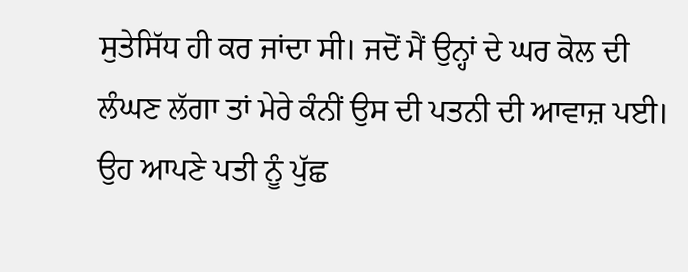ਸੁਤੇਸਿੱਧ ਹੀ ਕਰ ਜਾਂਦਾ ਸੀ। ਜਦੋਂ ਮੈਂ ਉਨ੍ਹਾਂ ਦੇ ਘਰ ਕੋਲ ਦੀ ਲੰਘਣ ਲੱਗਾ ਤਾਂ ਮੇਰੇ ਕੰਨੀਂ ਉਸ ਦੀ ਪਤਨੀ ਦੀ ਆਵਾਜ਼ ਪਈ। ਉਹ ਆਪਣੇ ਪਤੀ ਨੂੰ ਪੁੱਛ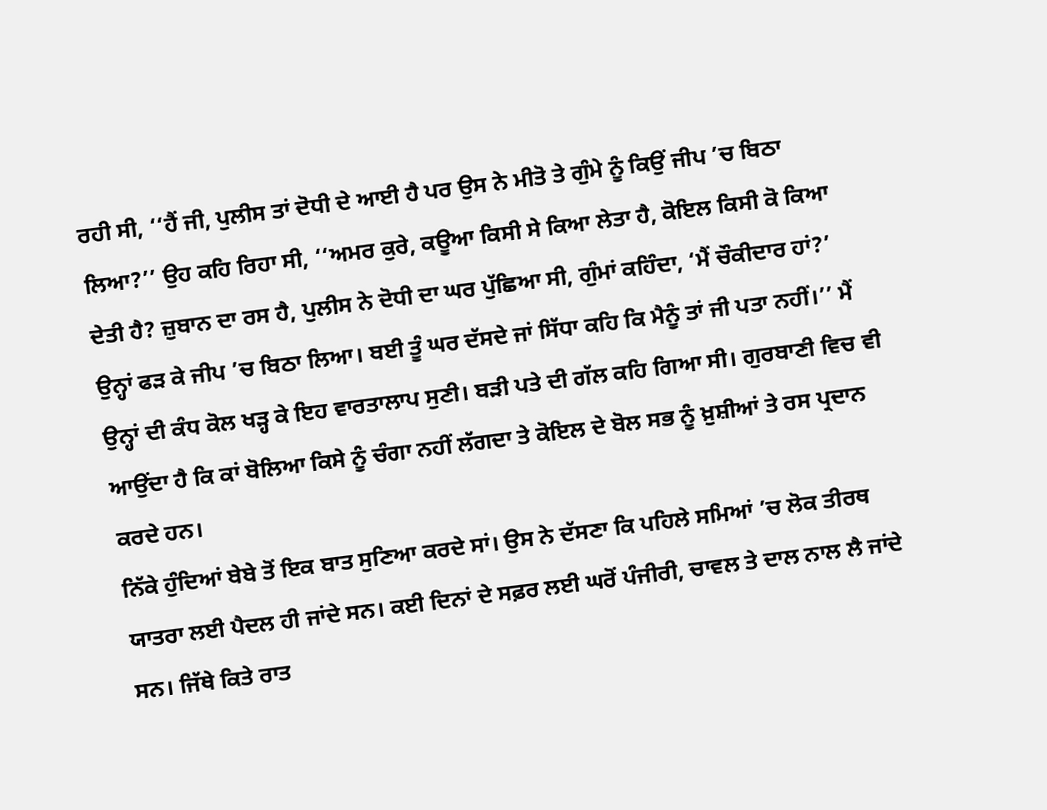ਰਹੀ ਸੀ, ‘‘ਹੈਂ ਜੀ, ਪੁਲੀਸ ਤਾਂ ਦੋਧੀ ਦੇ ਆਈ ਹੈ ਪਰ ਉਸ ਨੇ ਮੀਤੋ ਤੇ ਗੁੰਮੇ ਨੂੰ ਕਿਉਂ ਜੀਪ ’ਚ ਬਿਠਾ ਲਿਆ?’’ ਉਹ ਕਹਿ ਰਿਹਾ ਸੀ, ‘‘ਅਮਰ ਕੁਰੇ, ਕਊਆ ਕਿਸੀ ਸੇ ਕਿਆ ਲੇਤਾ ਹੈ, ਕੋਇਲ ਕਿਸੀ ਕੋ ਕਿਆ ਦੇਤੀ ਹੈ? ਜ਼ੁਬਾਨ ਦਾ ਰਸ ਹੈ, ਪੁਲੀਸ ਨੇ ਦੋਧੀ ਦਾ ਘਰ ਪੁੱਛਿਆ ਸੀ, ਗੁੰਮਾਂ ਕਹਿੰਦਾ, ‘ਮੈਂ ਚੌਕੀਦਾਰ ਹਾਂ?’ ਉਨ੍ਹਾਂ ਫੜ ਕੇ ਜੀਪ ’ਚ ਬਿਠਾ ਲਿਆ। ਬਈ ਤੂੰ ਘਰ ਦੱਸਦੇ ਜਾਂ ਸਿੱਧਾ ਕਹਿ ਕਿ ਮੈਨੂੰ ਤਾਂ ਜੀ ਪਤਾ ਨਹੀਂ।’’ ਮੈਂ ਉਨ੍ਹਾਂ ਦੀ ਕੰਧ ਕੋਲ ਖੜ੍ਹ ਕੇ ਇਹ ਵਾਰਤਾਲਾਪ ਸੁਣੀ। ਬੜੀ ਪਤੇ ਦੀ ਗੱਲ ਕਹਿ ਗਿਆ ਸੀ। ਗੁਰਬਾਣੀ ਵਿਚ ਵੀ ਆਉਂਦਾ ਹੈ ਕਿ ਕਾਂ ਬੋਲਿਆ ਕਿਸੇ ਨੂੰ ਚੰਗਾ ਨਹੀਂ ਲੱਗਦਾ ਤੇ ਕੋਇਲ ਦੇ ਬੋਲ ਸਭ ਨੂੰ ਖ਼ੁਸ਼ੀਆਂ ਤੇ ਰਸ ਪ੍ਰਦਾਨ ਕਰਦੇ ਹਨ।
ਨਿੱਕੇ ਹੁੰਦਿਆਂ ਬੇਬੇ ਤੋਂ ਇਕ ਬਾਤ ਸੁਣਿਆ ਕਰਦੇ ਸਾਂ। ਉਸ ਨੇ ਦੱਸਣਾ ਕਿ ਪਹਿਲੇ ਸਮਿਆਂ ’ਚ ਲੋਕ ਤੀਰਥ ਯਾਤਰਾ ਲਈ ਪੈਦਲ ਹੀ ਜਾਂਦੇ ਸਨ। ਕਈ ਦਿਨਾਂ ਦੇ ਸਫ਼ਰ ਲਈ ਘਰੋਂ ਪੰਜੀਰੀ, ਚਾਵਲ ਤੇ ਦਾਲ ਨਾਲ ਲੈ ਜਾਂਦੇ ਸਨ। ਜਿੱਥੇ ਕਿਤੇ ਰਾਤ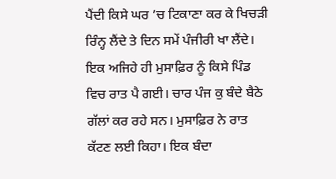ਪੈਂਦੀ ਕਿਸੇ ਘਰ ’ਚ ਟਿਕਾਣਾ ਕਰ ਕੇ ਖਿਚੜੀ ਰਿੰਨ੍ਹ ਲੈਂਦੇ ਤੇ ਦਿਨ ਸਮੇਂ ਪੰਜੀਰੀ ਖਾ ਲੈਂਦੇ। ਇਕ ਅਜਿਹੇ ਹੀ ਮੁਸਾਫ਼ਿਰ ਨੂੰ ਕਿਸੇ ਪਿੰਡ ਵਿਚ ਰਾਤ ਪੈ ਗਈ। ਚਾਰ ਪੰਜ ਕੁ ਬੰਦੇ ਬੈਠੇ ਗੱਲਾਂ ਕਰ ਰਹੇ ਸਨ। ਮੁਸਾਫ਼ਿਰ ਨੇ ਰਾਤ ਕੱਟਣ ਲਈ ਕਿਹਾ। ਇਕ ਬੰਦਾ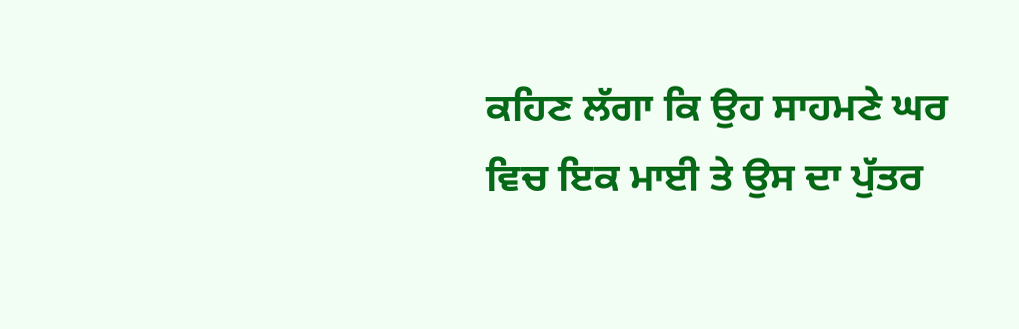ਕਹਿਣ ਲੱਗਾ ਕਿ ਉਹ ਸਾਹਮਣੇ ਘਰ ਵਿਚ ਇਕ ਮਾਈ ਤੇ ਉਸ ਦਾ ਪੁੱਤਰ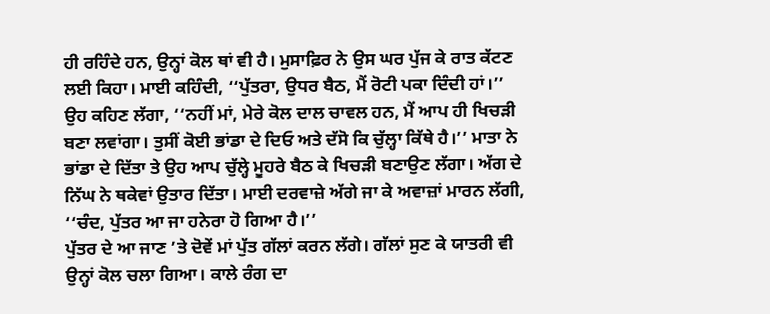ਹੀ ਰਹਿੰਦੇ ਹਨ, ਉਨ੍ਹਾਂ ਕੋਲ ਥਾਂ ਵੀ ਹੈ। ਮੁਸਾਫ਼ਿਰ ਨੇ ਉਸ ਘਰ ਪੁੱਜ ਕੇ ਰਾਤ ਕੱਟਣ ਲਈ ਕਿਹਾ। ਮਾਈ ਕਹਿੰਦੀ, ‘‘ਪੁੱਤਰਾ, ਉਧਰ ਬੈਠ, ਮੈਂ ਰੋਟੀ ਪਕਾ ਦਿੰਦੀ ਹਾਂ।’’ ਉਹ ਕਹਿਣ ਲੱਗਾ, ‘‘ਨਹੀਂ ਮਾਂ, ਮੇਰੇ ਕੋਲ ਦਾਲ ਚਾਵਲ ਹਨ, ਮੈਂ ਆਪ ਹੀ ਖਿਚੜੀ ਬਣਾ ਲਵਾਂਗਾ। ਤੁਸੀਂ ਕੋਈ ਭਾਂਡਾ ਦੇ ਦਿਓ ਅਤੇ ਦੱਸੋ ਕਿ ਚੁੱਲ੍ਹਾ ਕਿੱਥੇ ਹੈ।’’ ਮਾਤਾ ਨੇ ਭਾਂਡਾ ਦੇ ਦਿੱਤਾ ਤੇ ਉਹ ਆਪ ਚੁੱਲ੍ਹੇ ਮੂਹਰੇ ਬੈਠ ਕੇ ਖਿਚੜੀ ਬਣਾਉਣ ਲੱਗਾ। ਅੱਗ ਦੇ ਨਿੱਘ ਨੇ ਥਕੇਵਾਂ ਉਤਾਰ ਦਿੱਤਾ। ਮਾਈ ਦਰਵਾਜ਼ੇ ਅੱਗੇ ਜਾ ਕੇ ਅਵਾਜ਼ਾਂ ਮਾਰਨ ਲੱਗੀ, ‘‘ਚੰਦ, ਪੁੱਤਰ ਆ ਜਾ ਹਨੇਰਾ ਹੋ ਗਿਆ ਹੈ।’’
ਪੁੱਤਰ ਦੇ ਆ ਜਾਣ ’ਤੇ ਦੋਵੇਂ ਮਾਂ ਪੁੱਤ ਗੱਲਾਂ ਕਰਨ ਲੱਗੇ। ਗੱਲਾਂ ਸੁਣ ਕੇ ਯਾਤਰੀ ਵੀ ਉਨ੍ਹਾਂ ਕੋਲ ਚਲਾ ਗਿਆ। ਕਾਲੇ ਰੰਗ ਦਾ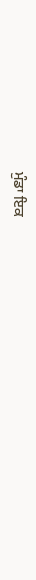ਮੁੰਡਾ ਇਕ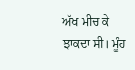ਅੱਖ ਮੀਚ ਕੇ ਝਾਕਦਾ ਸੀ। ਮੂੰਹ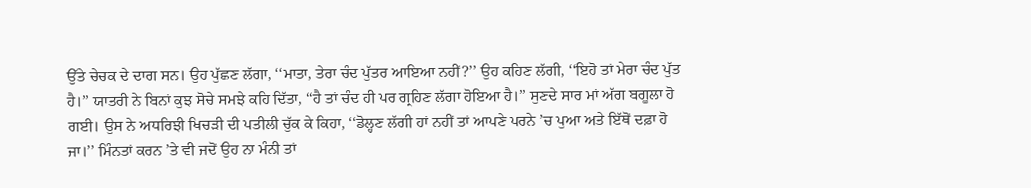ਉੱਤੇ ਚੇਚਕ ਦੇ ਦਾਗ ਸਨ। ਉਹ ਪੁੱਛਣ ਲੱਗਾ, ‘‘ਮਾਤਾ, ਤੇਰਾ ਚੰਦ ਪੁੱਤਰ ਆਇਆ ਨਹੀਂ?’’ ਉਹ ਕਹਿਣ ਲੱਗੀ, ‘‘ਇਹੋ ਤਾਂ ਮੇਰਾ ਚੰਦ ਪੁੱਤ ਹੈ।’’ ਯਾਤਰੀ ਨੇ ਬਿਨਾਂ ਕੁਝ ਸੋਚੇ ਸਮਝੇ ਕਹਿ ਦਿੱਤਾ, ‘‘ਹੈ ਤਾਂ ਚੰਦ ਹੀ ਪਰ ਗ੍ਰਹਿਣ ਲੱਗਾ ਹੋਇਆ ਹੈ।’’ ਸੁਣਦੇ ਸਾਰ ਮਾਂ ਅੱਗ ਬਗੂਲਾ ਹੋ ਗਈ। ਉਸ ਨੇ ਅਧਰਿਝੀ ਖਿਚੜੀ ਦੀ ਪਤੀਲੀ ਚੁੱਕ ਕੇ ਕਿਹਾ, ‘‘ਡੋਲ੍ਹਣ ਲੱਗੀ ਹਾਂ ਨਹੀਂ ਤਾਂ ਆਪਣੇ ਪਰਨੇ ’ਚ ਪੁਆ ਅਤੇ ਇੱਥੋਂ ਦਫ਼ਾ ਹੋ ਜਾ।’’ ਮਿੰਨਤਾਂ ਕਰਨ ’ਤੇ ਵੀ ਜਦੋਂ ਉਹ ਨਾ ਮੰਨੀ ਤਾਂ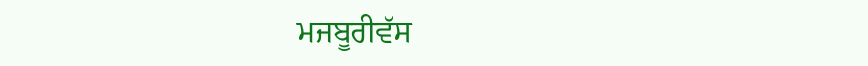ਮਜਬੂਰੀਵੱਸ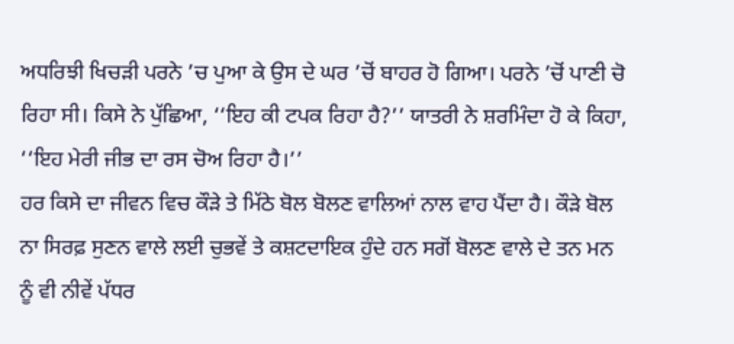ਅਧਰਿਝੀ ਖਿਚੜੀ ਪਰਨੇ ’ਚ ਪੁਆ ਕੇ ਉਸ ਦੇ ਘਰ ’ਚੋਂ ਬਾਹਰ ਹੋ ਗਿਆ। ਪਰਨੇ ’ਚੋਂ ਪਾਣੀ ਚੋ ਰਿਹਾ ਸੀ। ਕਿਸੇ ਨੇ ਪੁੱਛਿਆ, ‘‘ਇਹ ਕੀ ਟਪਕ ਰਿਹਾ ਹੈ?’’ ਯਾਤਰੀ ਨੇ ਸ਼ਰਮਿੰਦਾ ਹੋ ਕੇ ਕਿਹਾ, ‘‘ਇਹ ਮੇਰੀ ਜੀਭ ਦਾ ਰਸ ਚੋਅ ਰਿਹਾ ਹੈ।’’
ਹਰ ਕਿਸੇ ਦਾ ਜੀਵਨ ਵਿਚ ਕੌੜੇ ਤੇ ਮਿੱਠੇ ਬੋਲ ਬੋਲਣ ਵਾਲਿਆਂ ਨਾਲ ਵਾਹ ਪੈਂਦਾ ਹੈ। ਕੌੜੇ ਬੋਲ ਨਾ ਸਿਰਫ਼ ਸੁਣਨ ਵਾਲੇ ਲਈ ਚੁਭਵੇਂ ਤੇ ਕਸ਼ਟਦਾਇਕ ਹੁੰਦੇ ਹਨ ਸਗੋਂ ਬੋਲਣ ਵਾਲੇ ਦੇ ਤਨ ਮਨ ਨੂੰ ਵੀ ਨੀਵੇਂ ਪੱਧਰ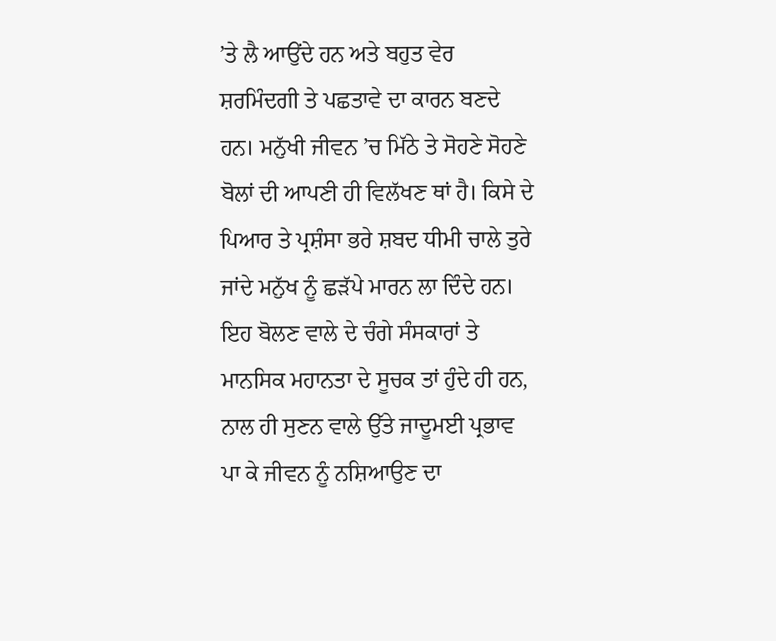’ਤੇ ਲੈ ਆਉਂਦੇ ਹਨ ਅਤੇ ਬਹੁਤ ਵੇਰ ਸ਼ਰਮਿੰਦਗੀ ਤੇ ਪਛਤਾਵੇ ਦਾ ਕਾਰਨ ਬਣਦੇ ਹਨ। ਮਨੁੱਖੀ ਜੀਵਨ ’ਚ ਮਿੱਠੇ ਤੇ ਸੋਹਣੇ ਸੋਹਣੇ ਬੋਲਾਂ ਦੀ ਆਪਣੀ ਹੀ ਵਿਲੱਖਣ ਥਾਂ ਹੈ। ਕਿਸੇ ਦੇ ਪਿਆਰ ਤੇ ਪ੍ਰਸ਼ੰਸਾ ਭਰੇ ਸ਼ਬਦ ਧੀਮੀ ਚਾਲੇ ਤੁਰੇ ਜਾਂਦੇ ਮਨੁੱਖ ਨੂੰ ਛੜੱਪੇ ਮਾਰਨ ਲਾ ਦਿੰਦੇ ਹਨ। ਇਹ ਬੋਲਣ ਵਾਲੇ ਦੇ ਚੰਗੇ ਸੰਸਕਾਰਾਂ ਤੇ ਮਾਨਸਿਕ ਮਹਾਨਤਾ ਦੇ ਸੂਚਕ ਤਾਂ ਹੁੰਦੇ ਹੀ ਹਨ, ਨਾਲ ਹੀ ਸੁਣਨ ਵਾਲੇ ਉੱਤੇ ਜਾਦੂਮਈ ਪ੍ਰਭਾਵ ਪਾ ਕੇ ਜੀਵਨ ਨੂੰ ਨਸ਼ਿਆਉਣ ਦਾ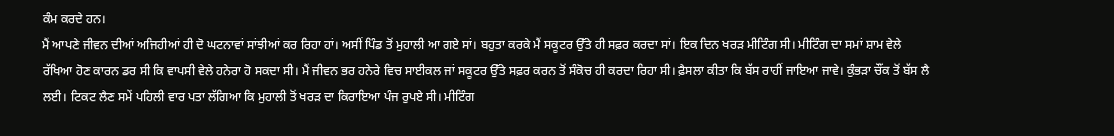ਕੰਮ ਕਰਦੇ ਹਨ।
ਮੈਂ ਆਪਣੇ ਜੀਵਨ ਦੀਆਂ ਅਜਿਹੀਆਂ ਹੀ ਦੋ ਘਟਨਾਵਾਂ ਸਾਂਝੀਆਂ ਕਰ ਰਿਹਾ ਹਾਂ। ਅਸੀਂ ਪਿੰਡ ਤੋਂ ਮੁਹਾਲੀ ਆ ਗਏ ਸਾਂ। ਬਹੁਤਾ ਕਰਕੇ ਮੈਂ ਸਕੂਟਰ ਉੱਤੇ ਹੀ ਸਫ਼ਰ ਕਰਦਾ ਸਾਂ। ਇਕ ਦਿਨ ਖਰੜ ਮੀਟਿੰਗ ਸੀ। ਮੀਟਿੰਗ ਦਾ ਸਮਾਂ ਸ਼ਾਮ ਵੇਲੇ ਰੱਖਿਆ ਹੋਣ ਕਾਰਨ ਡਰ ਸੀ ਕਿ ਵਾਪਸੀ ਵੇਲੇ ਹਨੇਰਾ ਹੋ ਸਕਦਾ ਸੀ। ਮੈਂ ਜੀਵਨ ਭਰ ਹਨੇਰੇ ਵਿਚ ਸਾਈਕਲ ਜਾਂ ਸਕੂਟਰ ਉੱਤੇ ਸਫ਼ਰ ਕਰਨ ਤੋਂ ਸੰਕੋਚ ਹੀ ਕਰਦਾ ਰਿਹਾ ਸੀ। ਫ਼ੈਸਲਾ ਕੀਤਾ ਕਿ ਬੱਸ ਰਾਹੀਂ ਜਾਇਆ ਜਾਵੇ। ਕੁੰਭੜਾ ਚੌਂਕ ਤੋਂ ਬੱਸ ਲੈ ਲਈ। ਟਿਕਟ ਲੈਣ ਸਮੇਂ ਪਹਿਲੀ ਵਾਰ ਪਤਾ ਲੱਗਿਆ ਕਿ ਮੁਹਾਲੀ ਤੋਂ ਖਰੜ ਦਾ ਕਿਰਾਇਆ ਪੰਜ ਰੁਪਏ ਸੀ। ਮੀਟਿੰਗ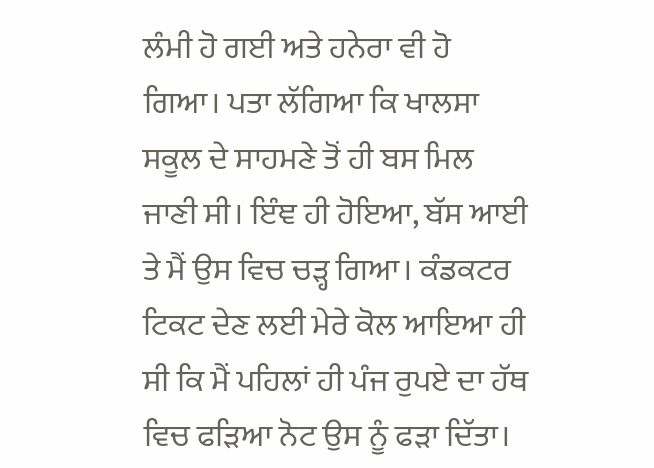ਲੰਮੀ ਹੋ ਗਈ ਅਤੇ ਹਨੇਰਾ ਵੀ ਹੋ ਗਿਆ। ਪਤਾ ਲੱਗਿਆ ਕਿ ਖਾਲਸਾ ਸਕੂਲ ਦੇ ਸਾਹਮਣੇ ਤੋਂ ਹੀ ਬਸ ਮਿਲ ਜਾਣੀ ਸੀ। ਇੰਞ ਹੀ ਹੋਇਆ, ਬੱਸ ਆਈ ਤੇ ਮੈਂ ਉਸ ਵਿਚ ਚੜ੍ਹ ਗਿਆ। ਕੰਡਕਟਰ ਟਿਕਟ ਦੇਣ ਲਈ ਮੇਰੇ ਕੋਲ ਆਇਆ ਹੀ ਸੀ ਕਿ ਮੈਂ ਪਹਿਲਾਂ ਹੀ ਪੰਜ ਰੁਪਏ ਦਾ ਹੱਥ ਵਿਚ ਫੜਿਆ ਨੋਟ ਉਸ ਨੂੰ ਫੜਾ ਦਿੱਤਾ।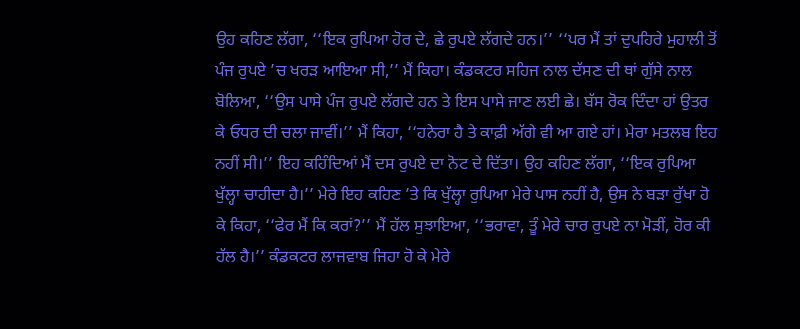ਉਹ ਕਹਿਣ ਲੱਗਾ, ‘‘ਇਕ ਰੁਪਿਆ ਹੋਰ ਦੇ, ਛੇ ਰੁਪਏ ਲੱਗਦੇ ਹਨ।’’ ‘‘ਪਰ ਮੈਂ ਤਾਂ ਦੁਪਹਿਰੇ ਮੁਹਾਲੀ ਤੋਂ ਪੰਜ ਰੁਪਏ ’ਚ ਖਰੜ ਆਇਆ ਸੀ,’’ ਮੈਂ ਕਿਹਾ। ਕੰਡਕਟਰ ਸਹਿਜ ਨਾਲ ਦੱਸਣ ਦੀ ਥਾਂ ਗੁੱਸੇ ਨਾਲ ਬੋਲਿਆ, ‘‘ਉਸ ਪਾਸੇ ਪੰਜ ਰੁਪਏ ਲੱਗਦੇ ਹਨ ਤੇ ਇਸ ਪਾਸੇ ਜਾਣ ਲਈ ਛੇ। ਬੱਸ ਰੋਕ ਦਿੰਦਾ ਹਾਂ ਉਤਰ ਕੇ ਓਧਰ ਦੀ ਚਲਾ ਜਾਵੀਂ।’’ ਮੈਂ ਕਿਹਾ, ‘‘ਹਨੇਰਾ ਹੈ ਤੇ ਕਾਫ਼ੀ ਅੱਗੇ ਵੀ ਆ ਗਏ ਹਾਂ। ਮੇਰਾ ਮਤਲਬ ਇਹ ਨਹੀਂ ਸੀ।’’ ਇਹ ਕਹਿੰਦਿਆਂ ਮੈਂ ਦਸ ਰੁਪਏ ਦਾ ਨੋਟ ਦੇ ਦਿੱਤਾ। ਉਹ ਕਹਿਣ ਲੱਗਾ, ‘‘ਇਕ ਰੁਪਿਆ ਖੁੱਲ੍ਹਾ ਚਾਹੀਦਾ ਹੈ।’’ ਮੇਰੇ ਇਹ ਕਹਿਣ ’ਤੇ ਕਿ ਖੁੱਲ੍ਹਾ ਰੁਪਿਆ ਮੇਰੇ ਪਾਸ ਨਹੀਂ ਹੈ, ਉਸ ਨੇ ਬੜਾ ਰੁੱਖਾ ਹੋ ਕੇ ਕਿਹਾ, ‘‘ਫੇਰ ਮੈਂ ਕਿ ਕਰਾਂ?’’ ਮੈਂ ਹੱਲ ਸੁਝਾਇਆ, ‘‘ਭਰਾਵਾ, ਤੂੰ ਮੇਰੇ ਚਾਰ ਰੁਪਏ ਨਾ ਮੋੜੀਂ, ਹੋਰ ਕੀ ਹੱਲ ਹੈ।’’ ਕੰਡਕਟਰ ਲਾਜਵਾਬ ਜਿਹਾ ਹੋ ਕੇ ਮੇਰੇ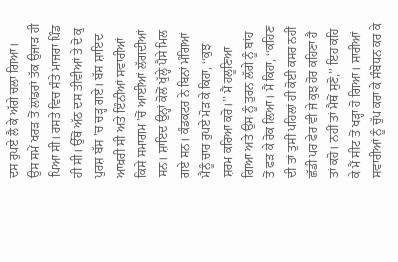ਦਸ ਰੁਪਏ ਲੈ ਕੇ ਅੱਗੇ ਚਲਾ ਗਿਆ।
ਉਸ ਸਮੇਂ ਖਰੜ ਤੋਂ ਲਾਂਡਰਾਂ ਤੱਕ ਉਜਾੜ ਹੀ ਪਿਆ ਸੀ। ਰਸਤੇ ਵਿਚ ਸੰਤੇ ਮਾਜਰਾ ਪਿੰਡ ਹੀ ਸੀ। ਉੱਥੋਂ ਅੱਠ ਦਸ ਤੀਵੀਆਂ ਤੇ ਦੋ ਕੁ ਪੁਰਸ਼ ਬੱਸ ’ਚ ਚੜ੍ਹ ਗਏ। ਬੱਸ ਸ਼ਾਇਦ ਆਖ਼ਰੀ ਸੀ ਅਤੇ ਇੰਨੀਆਂ ਸਵਾਰੀਆਂ ਕਿਸੇ ਸਮਾਗਮ ’ਚੋਂ ਆਈਆਂ ਲੱਗਦੀਆਂ ਸਨ। ਸ਼ਾਇਦ ਉਨ੍ਹਾਂ ਕੋਲੋਂ ਖੁੱਲ੍ਹੇ ਪੈਸੇ ਮਿਲ ਗਏ ਸਨ। ਕੰਡਕਟਰ ਨੇ ਬਿਨਾਂ ਮੰਗਿਆਂ ਮੈਨੂੰ ਚਾਰ ਰੁਪਏ ਮੋੜ ਕੇ ਕਿਹਾ, ‘‘ਕੁਝ ਸ਼ਰਮ ਕਰਿਆ ਕਰੋ।’’ ਮੈਂ ਹਲੂਣਿਆ ਗਿਆ ਅਤੇ ਉਸ ਨੂੰ ਤੁਰਨ ਲੱਗੇ ਨੂੰ ਬਾਂਹ ਤੋਂ ਫੜ ਕੇ ਰੋਕ ਲਿਆ। ਮੈਂ ਕਿਹਾ, ‘‘ਕਹਿਣ ਦੀ ਤਾਂ ਤੁਸੀਂ ਪਹਿਲਾਂ ਹੀ ਕੋਈ ਕਸਰ ਨਹੀਂ ਛੱਡੀ ਪਰ ਫੇਰ ਵੀ ਜੇ ਕੁਝ ਹੋਰ ਕਹਿਣਾ ਹੈ ਤਾਂ ਕਹੋ। ਨਹੀਂ ਤਾਂ ਮੈਥੋਂ ਸੁਣੋ,’’ ਇਹ ਕਹਿ ਕੇ ਮੈਂ ਸੀਟ ਤੋਂ ਖੜ੍ਹਾ ਹੋ ਗਿਆ। ਸਾਰੀਆਂ ਸਵਾਰੀਆਂ ਨੂੰ ਚੁੱਪ ਕਰਾ ਕੇ ਸੰਬੋਧਨ ਕਰ ਕੇ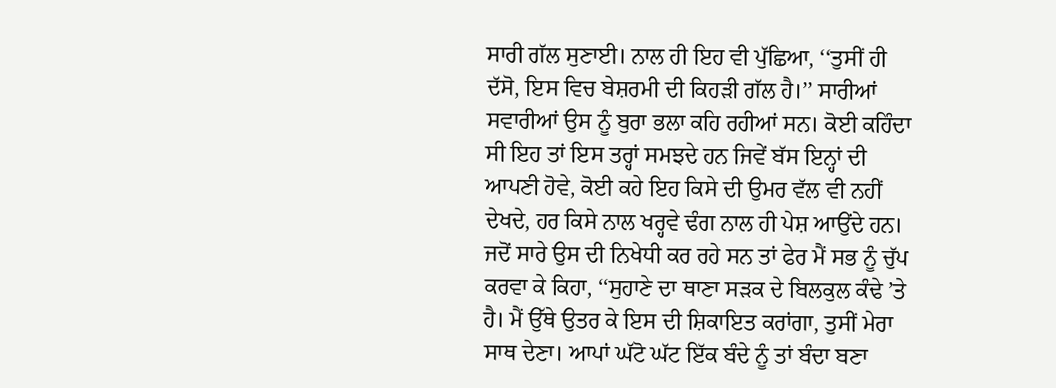ਸਾਰੀ ਗੱਲ ਸੁਣਾਈ। ਨਾਲ ਹੀ ਇਹ ਵੀ ਪੁੱਛਿਆ, ‘‘ਤੁਸੀਂ ਹੀ ਦੱਸੋ, ਇਸ ਵਿਚ ਬੇਸ਼ਰਮੀ ਦੀ ਕਿਹੜੀ ਗੱਲ ਹੈ।’’ ਸਾਰੀਆਂ ਸਵਾਰੀਆਂ ਉਸ ਨੂੰ ਬੁਰਾ ਭਲਾ ਕਹਿ ਰਹੀਆਂ ਸਨ। ਕੋਈ ਕਹਿੰਦਾ ਸੀ ਇਹ ਤਾਂ ਇਸ ਤਰ੍ਹਾਂ ਸਮਝਦੇ ਹਨ ਜਿਵੇਂ ਬੱਸ ਇਨ੍ਹਾਂ ਦੀ ਆਪਣੀ ਹੋਵੇ, ਕੋਈ ਕਹੇ ਇਹ ਕਿਸੇ ਦੀ ਉਮਰ ਵੱਲ ਵੀ ਨਹੀਂ ਦੇਖਦੇ, ਹਰ ਕਿਸੇ ਨਾਲ ਖਰ੍ਹਵੇ ਢੰਗ ਨਾਲ ਹੀ ਪੇਸ਼ ਆਉਂਦੇ ਹਨ। ਜਦੋਂ ਸਾਰੇ ਉਸ ਦੀ ਨਿਖੇਧੀ ਕਰ ਰਹੇ ਸਨ ਤਾਂ ਫੇਰ ਮੈਂ ਸਭ ਨੂੰ ਚੁੱਪ ਕਰਵਾ ਕੇ ਕਿਹਾ, ‘‘ਸੁਹਾਣੇ ਦਾ ਥਾਣਾ ਸੜਕ ਦੇ ਬਿਲਕੁਲ ਕੰਢੇ ’ਤੇ ਹੈ। ਮੈਂ ਉੱਥੇ ਉਤਰ ਕੇ ਇਸ ਦੀ ਸ਼ਿਕਾਇਤ ਕਰਾਂਗਾ, ਤੁਸੀਂ ਮੇਰਾ ਸਾਥ ਦੇਣਾ। ਆਪਾਂ ਘੱਟੋ ਘੱਟ ਇੱਕ ਬੰਦੇ ਨੂੰ ਤਾਂ ਬੰਦਾ ਬਣਾ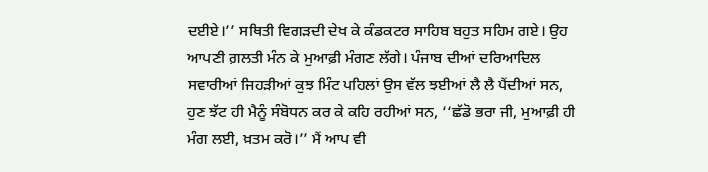ਦਈਏ।’’ ਸਥਿਤੀ ਵਿਗੜਦੀ ਦੇਖ ਕੇ ਕੰਡਕਟਰ ਸਾਹਿਬ ਬਹੁਤ ਸਹਿਮ ਗਏ। ਉਹ ਆਪਣੀ ਗ਼ਲਤੀ ਮੰਨ ਕੇ ਮੁਆਫ਼ੀ ਮੰਗਣ ਲੱਗੇ। ਪੰਜਾਬ ਦੀਆਂ ਦਰਿਆਦਿਲ ਸਵਾਰੀਆਂ ਜਿਹੜੀਆਂ ਕੁਝ ਮਿੰਟ ਪਹਿਲਾਂ ਉਸ ਵੱਲ ਝਈਆਂ ਲੈ ਲੈ ਪੈਂਦੀਆਂ ਸਨ, ਹੁਣ ਝੱਟ ਹੀ ਮੈਨੂੰ ਸੰਬੋਧਨ ਕਰ ਕੇ ਕਹਿ ਰਹੀਆਂ ਸਨ, ‘‘ਛੱਡੋ ਭਰਾ ਜੀ, ਮੁਆਫ਼ੀ ਹੀ ਮੰਗ ਲਈ, ਖ਼ਤਮ ਕਰੋ।’’ ਮੈਂ ਆਪ ਵੀ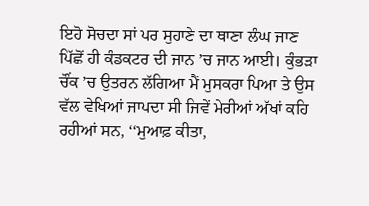ਇਹੋ ਸੋਚਦਾ ਸਾਂ ਪਰ ਸੁਹਾਣੇ ਦਾ ਥਾਣਾ ਲੰਘ ਜਾਣ ਪਿੱਛੋਂ ਹੀ ਕੰਡਕਟਰ ਦੀ ਜਾਨ ’ਚ ਜਾਨ ਆਈ। ਕੁੰਭੜਾ ਚੌਂਕ ’ਚ ਉਤਰਨ ਲੱਗਿਆ ਮੈਂ ਮੁਸਕਰਾ ਪਿਆ ਤੇ ਉਸ ਵੱਲ ਵੇਖਿਆਂ ਜਾਪਦਾ ਸੀ ਜਿਵੇਂ ਮੇਰੀਆਂ ਅੱਖਾਂ ਕਹਿ ਰਹੀਆਂ ਸਨ, ‘‘ਮੁਆਫ਼ ਕੀਤਾ,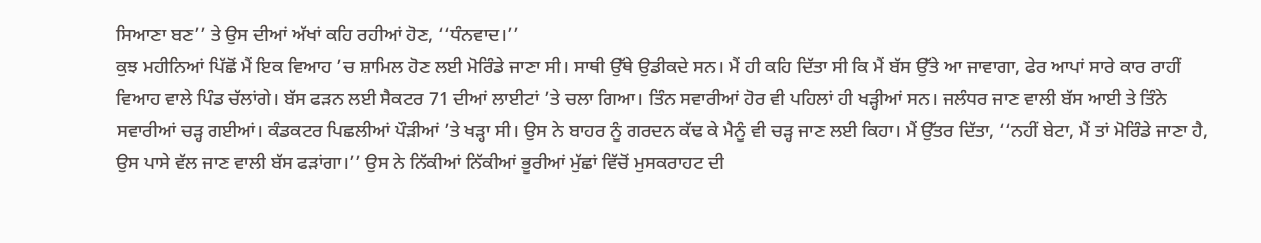ਸਿਆਣਾ ਬਣ’’ ਤੇ ਉਸ ਦੀਆਂ ਅੱਖਾਂ ਕਹਿ ਰਹੀਆਂ ਹੋਣ, ‘‘ਧੰਨਵਾਦ।’’
ਕੁਝ ਮਹੀਨਿਆਂ ਪਿੱਛੋਂ ਮੈਂ ਇਕ ਵਿਆਹ ’ਚ ਸ਼ਾਮਿਲ ਹੋਣ ਲਈ ਮੋਰਿੰਡੇ ਜਾਣਾ ਸੀ। ਸਾਥੀ ਉੱਥੇ ਉਡੀਕਦੇ ਸਨ। ਮੈਂ ਹੀ ਕਹਿ ਦਿੱਤਾ ਸੀ ਕਿ ਮੈਂ ਬੱਸ ਉੱਤੇ ਆ ਜਾਵਾਗਾ, ਫੇਰ ਆਪਾਂ ਸਾਰੇ ਕਾਰ ਰਾਹੀਂ ਵਿਆਹ ਵਾਲੇ ਪਿੰਡ ਚੱਲਾਂਗੇ। ਬੱਸ ਫੜਨ ਲਈ ਸੈਕਟਰ 71 ਦੀਆਂ ਲਾਈਟਾਂ ’ਤੇ ਚਲਾ ਗਿਆ। ਤਿੰਨ ਸਵਾਰੀਆਂ ਹੋਰ ਵੀ ਪਹਿਲਾਂ ਹੀ ਖੜ੍ਹੀਆਂ ਸਨ। ਜਲੰਧਰ ਜਾਣ ਵਾਲੀ ਬੱਸ ਆਈ ਤੇ ਤਿੰਨੇ ਸਵਾਰੀਆਂ ਚੜ੍ਹ ਗਈਆਂ। ਕੰਡਕਟਰ ਪਿਛਲੀਆਂ ਪੌੜੀਆਂ ’ਤੇ ਖੜ੍ਹਾ ਸੀ। ਉਸ ਨੇ ਬਾਹਰ ਨੂੰ ਗਰਦਨ ਕੱਢ ਕੇ ਮੈਨੂੰ ਵੀ ਚੜ੍ਹ ਜਾਣ ਲਈ ਕਿਹਾ। ਮੈਂ ਉੱਤਰ ਦਿੱਤਾ, ‘‘ਨਹੀਂ ਬੇਟਾ, ਮੈਂ ਤਾਂ ਮੋਰਿੰਡੇ ਜਾਣਾ ਹੈ, ਉਸ ਪਾਸੇ ਵੱਲ ਜਾਣ ਵਾਲੀ ਬੱਸ ਫੜਾਂਗਾ।’’ ਉਸ ਨੇ ਨਿੱਕੀਆਂ ਨਿੱਕੀਆਂ ਭੂਰੀਆਂ ਮੁੱਛਾਂ ਵਿੱਚੋਂ ਮੁਸਕਰਾਹਟ ਦੀ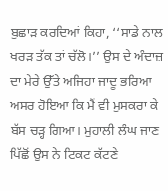ਬੁਛਾੜ ਕਰਦਿਆਂ ਕਿਹਾ, ‘‘ਸਾਡੇ ਨਾਲ ਖਰੜ ਤੱਕ ਤਾਂ ਚੱਲੋ।’’ ਉਸ ਦੇ ਅੰਦਾਜ਼ ਦਾ ਮੇਰੇ ਉੱਤੇ ਅਜਿਹਾ ਜਾਦੂ ਭਰਿਆ ਅਸਰ ਹੋਇਆ ਕਿ ਮੈਂ ਵੀ ਮੁਸਕਰਾ ਕੇ ਬੱਸ ਚੜ੍ਹ ਗਿਆ। ਮੁਹਾਲੀ ਲੰਘ ਜਾਣ ਪਿੱਛੋਂ ਉਸ ਨੇ ਟਿਕਟ ਕੱਟਣੇ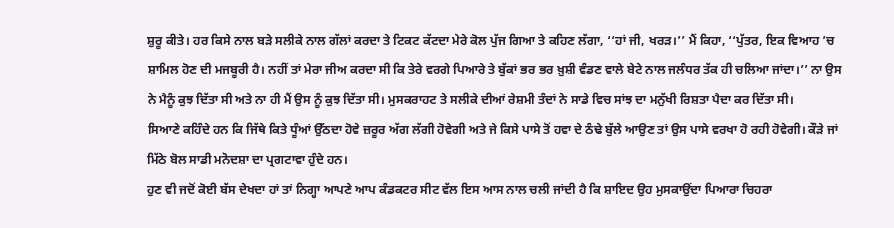ਸ਼ੁਰੂ ਕੀਤੇ। ਹਰ ਕਿਸੇ ਨਾਲ ਬੜੇ ਸਲੀਕੇ ਨਾਲ ਗੱਲਾਂ ਕਰਦਾ ਤੇ ਟਿਕਟ ਕੱਟਦਾ ਮੇਰੇ ਕੋਲ ਪੁੱਜ ਗਿਆ ਤੇ ਕਹਿਣ ਲੱਗਾ, ‘‘ਹਾਂ ਜੀ, ਖਰੜ।’’ ਮੈਂ ਕਿਹਾ, ‘‘ਪੁੱਤਰ, ਇਕ ਵਿਆਹ ’ਚ ਸ਼ਾਮਿਲ ਹੋਣ ਦੀ ਮਜਬੂਰੀ ਹੈ। ਨਹੀਂ ਤਾਂ ਮੇਰਾ ਜੀਅ ਕਰਦਾ ਸੀ ਕਿ ਤੇਰੇ ਵਰਗੇ ਪਿਆਰੇ ਤੇ ਬੁੱਕਾਂ ਭਰ ਭਰ ਖ਼ੁਸ਼ੀ ਵੰਡਣ ਵਾਲੇ ਬੇਟੇ ਨਾਲ ਜਲੰਧਰ ਤੱਕ ਹੀ ਚਲਿਆ ਜਾਂਦਾ।’’ ਨਾ ਉਸ ਨੇ ਮੈਨੂੰ ਕੁਝ ਦਿੱਤਾ ਸੀ ਅਤੇ ਨਾ ਹੀ ਮੈਂ ਉਸ ਨੂੰ ਕੁਝ ਦਿੱਤਾ ਸੀ। ਮੁਸਕਰਾਹਟ ਤੇ ਸਲੀਕੇ ਦੀਆਂ ਰੇਸ਼ਮੀ ਤੰਦਾਂ ਨੇ ਸਾਡੇ ਵਿਚ ਸਾਂਝ ਦਾ ਮਨੁੱਖੀ ਰਿਸ਼ਤਾ ਪੈਦਾ ਕਰ ਦਿੱਤਾ ਸੀ।
ਸਿਆਣੇ ਕਹਿੰਦੇ ਹਨ ਕਿ ਜਿੱਥੇ ਕਿਤੇ ਧੂੰਆਂ ਉੱਠਦਾ ਹੋਵੇ ਜ਼ਰੂਰ ਅੱਗ ਲੱਗੀ ਹੋਵੇਗੀ ਅਤੇ ਜੇ ਕਿਸੇ ਪਾਸੇ ਤੋਂ ਹਵਾ ਦੇ ਠੰਢੇ ਬੁੱਲੇ ਆਉਣ ਤਾਂ ਉਸ ਪਾਸੇ ਵਰਖਾ ਹੋ ਰਹੀ ਹੋਵੇਗੀ। ਕੌੜੇ ਜਾਂ ਮਿੱਠੇ ਬੋਲ ਸਾਡੀ ਮਨੋਦਸ਼ਾ ਦਾ ਪ੍ਰਗਟਾਵਾ ਹੁੰਦੇ ਹਨ।
ਹੁਣ ਵੀ ਜਦੋਂ ਕੋਈ ਬੱਸ ਦੇਖਦਾ ਹਾਂ ਤਾਂ ਨਿਗ੍ਹਾ ਆਪਣੇ ਆਪ ਕੰਡਕਟਰ ਸੀਟ ਵੱਲ ਇਸ ਆਸ ਨਾਲ ਚਲੀ ਜਾਂਦੀ ਹੈ ਕਿ ਸ਼ਾਇਦ ਉਹ ਮੁਸਕਾਉਂਦਾ ਪਿਆਰਾ ਚਿਹਰਾ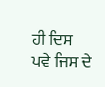ਹੀ ਦਿਸ ਪਵੇ ਜਿਸ ਦੇ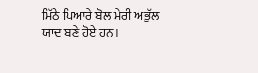ਮਿੱਠੇ ਪਿਆਰੇ ਬੋਲ ਮੇਰੀ ਅਭੁੱਲ ਯਾਦ ਬਣੇ ਹੋਏ ਹਨ।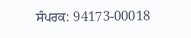ਸੰਪਰਕ: 94173-00018